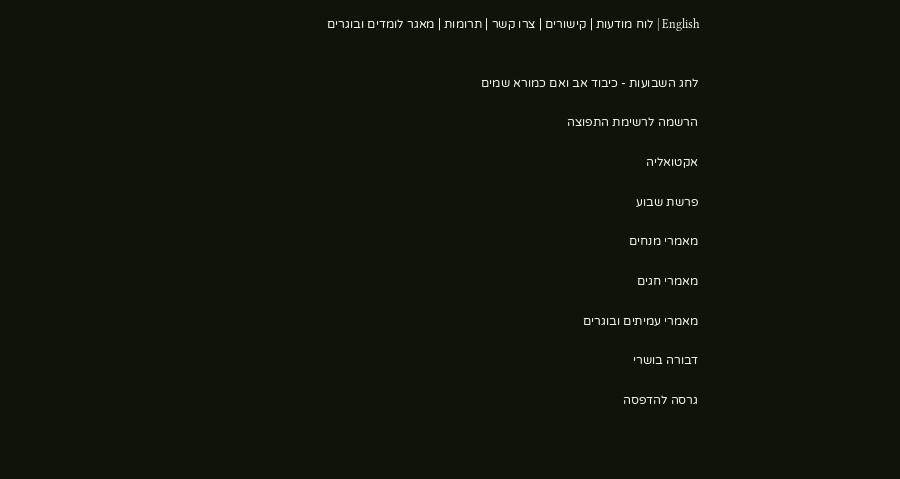English | לוח מודעות | קישורים | צרו קשר | תרומות | מאגר לומדים ובוגרים


לחג השבועות - כיבוד אב ואם כמורא שמים

הרשמה לרשימת התפוצה

אקטואליה

פרשת שבוע

מאמרי מנחים

מאמרי חגים

מאמרי עמיתים ובוגרים

דבורה בושרי

גרסה להדפסה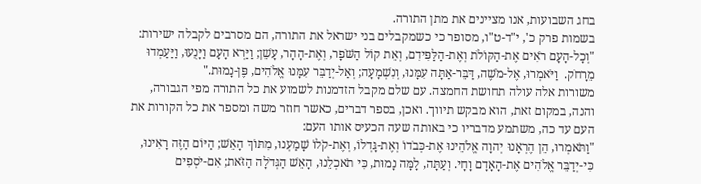בחג השבועות, אנו מציינים את מתן התורה.
בשמות פרק כ', י"ד-ט"ו, מסופר כי כשמקבלים בני ישראל את התורה, הם מסרבים לקבלה ישירות:
"וְכָל-הָעָם רֹאִים אֶת-הַקּוֹלֹת וְאֶת-הַלַּפִּידִם, וְאֵת קוֹל הַשֹּׁפָר, וְאֶת-הָהָר, עָשֵׁן; וַיַּרְא הָעָם וַיָּנֻעוּ, וַיַּעַמְדוּ מֵרָחֹק.  וַיֹּאמְרוּ, אֶל-מֹשֶׁה, דַּבֵּר-אַתָּה עִמָּנוּ, וְנִשְׁמָעָה; וְאַל-יְדַבֵּר עִמָּנוּ אֱלֹהִים, פֶּן-נָמוּת."
משורות אלה עולה תחושת החמצה. עם שלם מקבל הזדמנות לשמוע את כל התורה מפי הגבורה, והנה, במקום זאת, הוא מבקש תיווך. ואכן, בספר דברים, כאשר חוזר משה ומספר את כל הקורות את העם עד כה, משתמע מדבריו כי באותה שעה הכעיס אותו העם:
"וַתֹּאמְרוּ, הֵן הֶרְאָנוּ יְהוָה אֱלֹהֵינוּ אֶת-כְּבֹדוֹ וְאֶת-גָּדְלוֹ, וְאֶת-קֹלוֹ שָׁמַעְנוּ, מִתּוֹךְ הָאֵשׁ; הַיּוֹם הַזֶּה רָאִינוּ, כִּי-יְדַבֵּר אֱלֹהִים אֶת-הָאָדָם וָחָי. וְעַתָּה, לָמָּה נָמוּת, כִּי תֹאכְלֵנוּ, הָאֵשׁ הַגְּדֹלָה הַזֹּאת; אִם-יֹסְפִים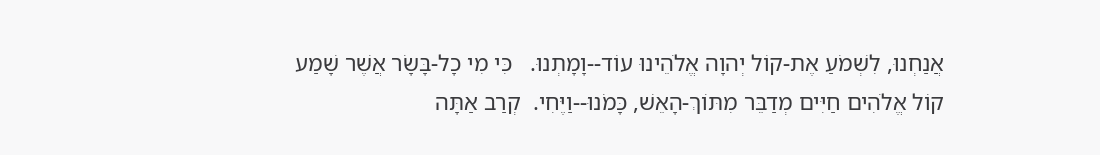אֲנַחְנוּ, לִשְׁמֹעַ אֶת-קוֹל יְהוָה אֱלֹהֵינוּ עוֹד--וָמָתְנוּ.   כִּי מִי כָל-בָּשָׂר אֲשֶׁר שָׁמַע קוֹל אֱלֹהִים חַיִּים מְדַבֵּר מִתּוֹךְ-הָאֵשׁ, כָּמֹנוּ--וַיֶּחִי.  קְרַב אַתָּה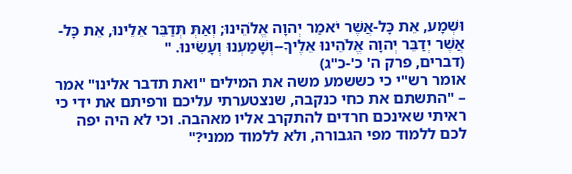וּשְׁמָע, אֵת כָּל-אֲשֶׁר יֹאמַר יְהוָה אֱלֹהֵינוּ; וְאַתְּ תְּדַבֵּר אֵלֵינוּ, אֵת כָּל-אֲשֶׁר יְדַבֵּר יְהוָה אֱלֹהֵינוּ אֵלֶיךָ--וְשָׁמַעְנוּ וְעָשִׂינוּ. "
(דברים, פרק ה' כ'-כ"ג)
אומר רש"י כי כששמע משה את המילים "ואת תדבר אלינו" אמר – "התשתם את כחי כנקבה, שנצטערתי עליכם ורפיתם את ידי כי ראיתי שאינכם חרדים להתקרב אליו מאהבה. וכי לא היה יפה לכם ללמוד מפי הגבורה, ולא ללמוד ממני?"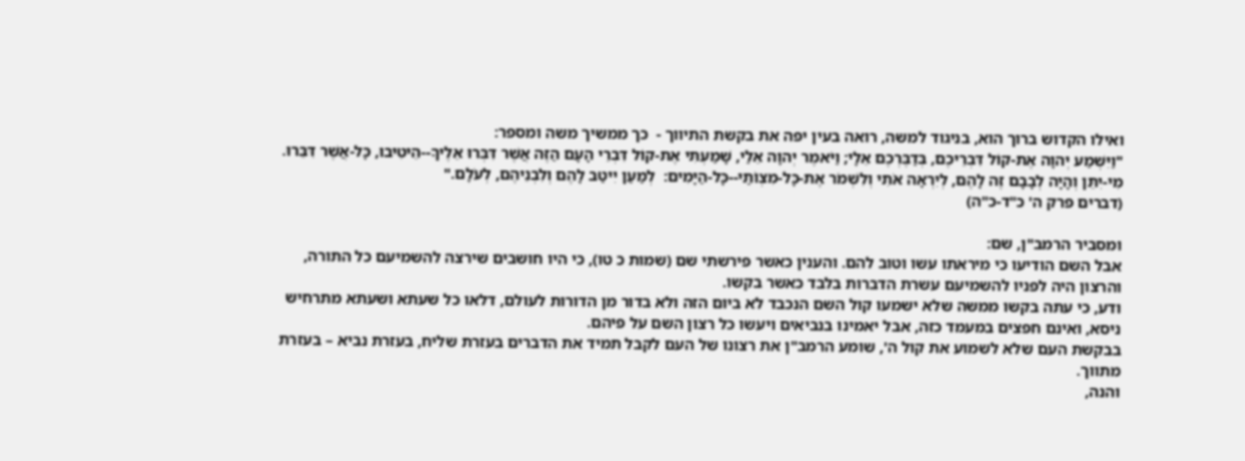ואילו הקדוש ברוך הוא, בניגוד למשה, רואה בעין יפה את בקשת התיווך -  כך ממשיך משה ומספר:
"וַיִּשְׁמַע יְהוָה אֶת-קוֹל דִּבְרֵיכֶם, בְּדַבֶּרְכֶם אֵלָי; וַיֹּאמֶר יְהוָה אֵלַי, שָׁמַעְתִּי אֶת-קוֹל דִּבְרֵי הָעָם הַזֶּה אֲשֶׁר דִּבְּרוּ אֵלֶיךָ--הֵיטִיבוּ, כָּל-אֲשֶׁר דִּבֵּרוּ.  מִי-יִתֵּן וְהָיָה לְבָבָם זֶה לָהֶם, לְיִרְאָה אֹתִי וְלִשְׁמֹר אֶת-כָּל-מִצְו‍ֹתַי--כָּל-הַיָּמִים:  לְמַעַן יִיטַב לָהֶם וְלִבְנֵיהֶם, לְעֹלָם."
(דברים פרק ה' כ"ד-כ"ה)

ומסביר הרמב"ן, שם:
אבל השם הודיעו כי מיראתו עשו וטוב להם. והענין כאשר פירשתי שם (שמות כ טו), כי היו חושבים שירצה להשמיעם כל התורה, והרצון היה לפניו להשמיעם עשרת הדברות בלבד כאשר בקשו.
ודע, כי עתה בקשו ממשה שלא ישמעו קול השם הנכבד לא ביום הזה ולא בדור מן הדורות לעולם, דלאו כל שעתא ושעתא מתרחיש ניסא, ואינם חפצים במעמד כזה, אבל יאמינו בנביאים ויעשו כל רצון השם על פיהם.
בבקשת העם שלא לשמוע את קול ה', שומע הרמב"ן את רצונו של העם לקבל תמיד את הדברים בעזרת שליח, בעזרת נביא – בעזרת מתווך.
והנה,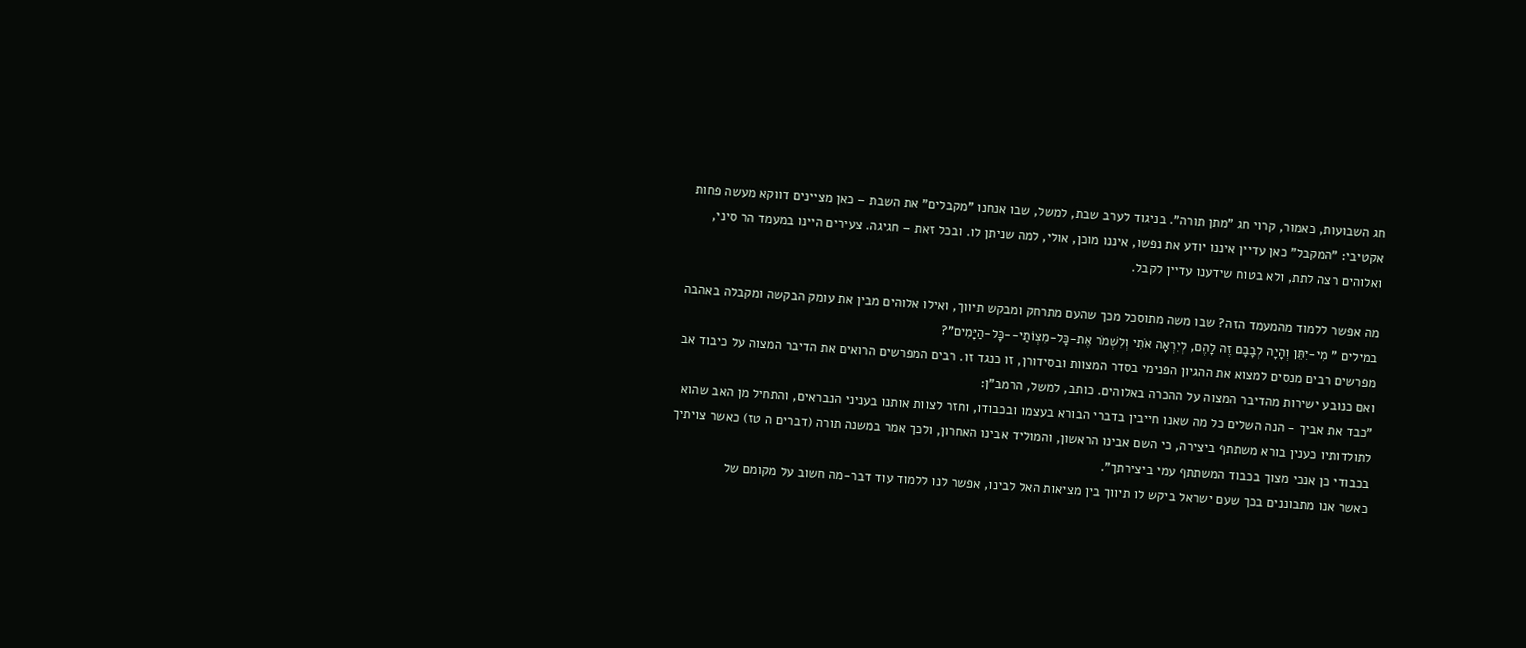חג השבועות, כאמור, קרוי חג "מתן תורה". בניגוד לערב שבת, למשל, שבו אנחנו "מקבלים" את השבת – כאן מציינים דווקא מעשה פחות אקטיבי: "המקבל" כאן עדיין איננו יודע את נפשו, איננו מוכן, אולי, למה שניתן לו. ובכל זאת – חגיגה. צעירים היינו במעמד הר סיני, ואלוהים רצה לתת, ולא בטוח שידענו עדיין לקבל.

מה אפשר ללמוד מהמעמד הזה? שבו משה מתוסכל מכך שהעם מתרחק ומבקש תיווך, ואילו אלוהים מבין את עומק הבקשה ומקבלה באהבה במילים " מִי-יִתֵּן וְהָיָה לְבָבָם זֶה לָהֶם, לְיִרְאָה אֹתִי וְלִשְׁמֹר אֶת-כָּל-מִצְו‍ֹתַי--כָּל-הַיָּמִים"?
מפרשים רבים מנסים למצוא את ההגיון הפנימי בסדר המצוות ובסידורן, זו כנגד זו. רבים המפרשים הרואים את הדיבר המצוה על כיבוד אב ואם כנובע ישירות מהדיבר המצוה על ההכרה באלוהים. כותב, למשל, הרמב"ן:
"כבד את אביך - הנה השלים כל מה שאנו חייבין בדברי הבורא בעצמו ובכבודו, וחזר לצוות אותנו בעניני הנבראים, והתחיל מן האב שהוא לתולדותיו כענין בורא משתתף ביצירה, כי השם אבינו הראשון, והמוליד אבינו האחרון, ולכך אמר במשנה תורה (דברים ה טז) כאשר צויתיך בכבודי כן אנכי מצוך בכבוד המשתתף עמי ביצירתך".
כאשר אנו מתבוננים בכך שעם ישראל ביקש לו תיווך בין מציאות האל לבינו, אפשר לנו ללמוד עוד דבר-מה חשוב על מקומם של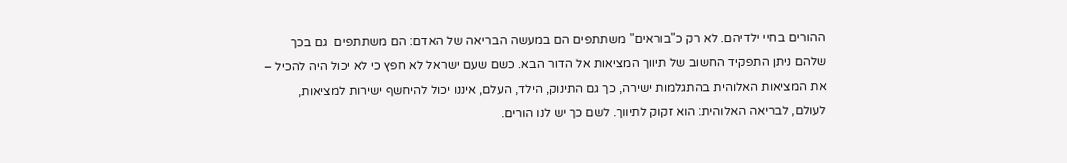ההורים בחיי ילדיהם. לא רק כ"בוראים" משתתפים הם במעשה הבריאה של האדם: הם משתתפים  גם בכך שלהם ניתן התפקיד החשוב של תיווך המציאות אל הדור הבא. כשם שעם ישראל לא חפץ כי לא יכול היה להכיל – את המציאות האלוהית בהתגלמות ישירה, כך גם התינוק, הילד, העלם, איננו יכול להיחשף ישירות למציאות, לעולם, לבריאה האלוהית: הוא זקוק לתיווך. לשם כך יש לנו הורים.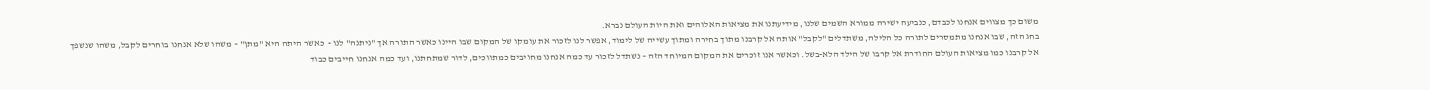משום כך מצווים אנחנו לכבדם, כנביעה ישירה ממורא השמים שלנו, מידיעתנו את מציאות האלוהים ואת היות העולם נברא.
בחג הזה, שבו אנחנו מתמסרים לתורה כל הלילה, משתדלים "לקבל" אותה אל קרבנו מתוך בחירה ומתוך עשייה של לימוד, אפשר לנו לזכור את עומקו של המקום שבו היינו כאשר התורה אך "ניתנה" לנו -  כאשר היתה היא "מתן" – משהו שלא אנחנו בוחרים לקבל, משהו שנשפך אל קרבנו כמו מציאות העולם החודרת אל קרבו של הילד הלא-בשל. וכאשר אנו זוכרים את המקום המיוחד הזה – נשתדל לזכור עד כמה אנחנו מחויבים כמתווכים, לדור שמתחתנו, ועד כמה אנחנו חייבים כבוד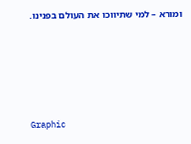ומורא – למי שתיווכו את העולם בפנינו.





Graphic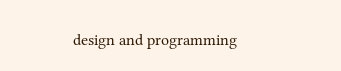design and programming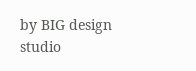by BIG design studio